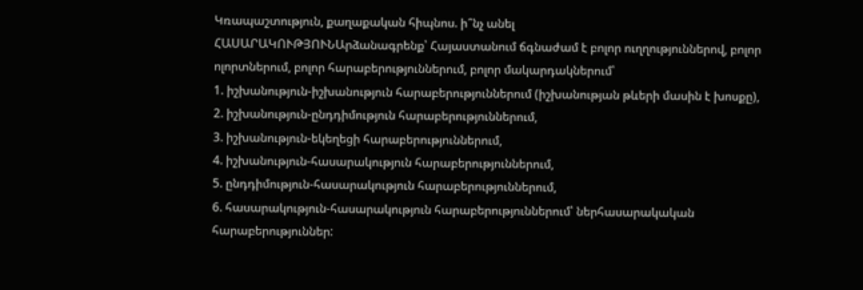Կռապաշտություն, քաղաքական հիպնոս. ի՞նչ անել
ՀԱՍԱՐԱԿՈՒԹՅՈՒՆԱրձանագրենք՝ Հայաստանում ճգնաժամ է բոլոր ուղղություններով, բոլոր ոլորտներում, բոլոր հարաբերություններում, բոլոր մակարդակներում՝
1. իշխանություն-իշխանություն հարաբերություններում (իշխանության թևերի մասին է խոսքը),
2. իշխանություն-ընդդիմություն հարաբերություններում,
3. իշխանություն-եկեղեցի հարաբերություններում,
4. իշխանություն-հասարակություն հարաբերություններում,
5. ընդդիմություն-հասարակություն հարաբերություններում,
6. հասարակություն-հասարակություն հարաբերություններում՝ ներհասարակական հարաբերություններ: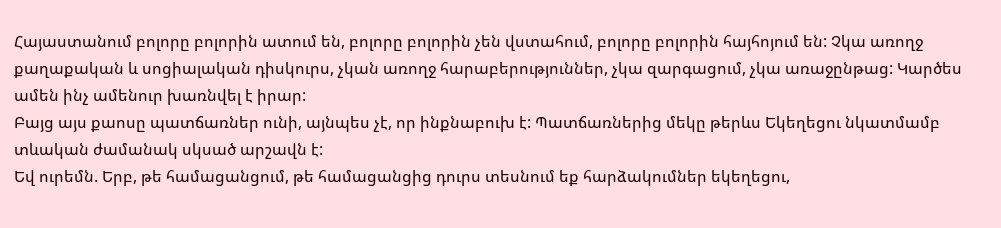Հայաստանում բոլորը բոլորին ատում են, բոլորը բոլորին չեն վստահում, բոլորը բոլորին հայհոյում են: Չկա առողջ քաղաքական և սոցիալական դիսկուրս, չկան առողջ հարաբերություններ, չկա զարգացում, չկա առաջընթաց: Կարծես ամեն ինչ ամենուր խառնվել է իրար:
Բայց այս քաոսը պատճառներ ունի, այնպես չէ, որ ինքնաբուխ է: Պատճառներից մեկը թերևս Եկեղեցու նկատմամբ տևական ժամանակ սկսած արշավն է:
Եվ ուրեմն. Երբ, թե համացանցում, թե համացանցից դուրս տեսնում եք հարձակումներ եկեղեցու,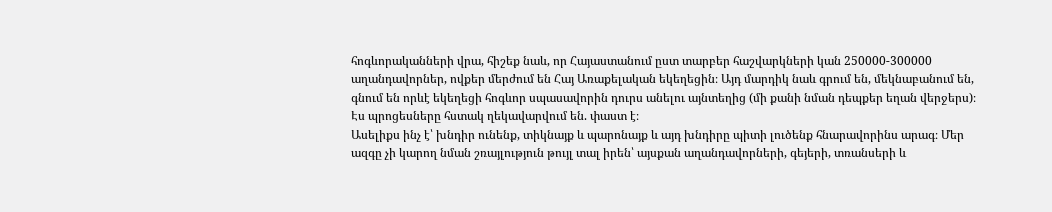հոգևորականների վրա, հիշեք նաև, որ Հայաստանում ըստ տարբեր հաշվարկների կան 250000-300000 աղանդավորներ, ովքեր մերժում են Հայ Առաքելական եկեղեցին։ Այդ մարդիկ նաև գրում են, մեկնաբանում են, գնում են որևէ եկեղեցի հոգևոր սպասավորին դուրս անելու այնտեղից (մի քանի նման դեպքեր եղան վերջերս)։ Էս պրոցեսները հստակ ղեկավարվում են. փաստ է։
Ասելիքս ինչ է՝ խնդիր ունենք, տիկնայք և պարոնայք և այդ խնդիրը պիտի լուծենք հնարավորինս արագ։ Մեր ազգը չի կարող նման շռայլություն թույլ տալ իրեն՝ այսքան աղանդավորների, գեյերի, տռանսերի և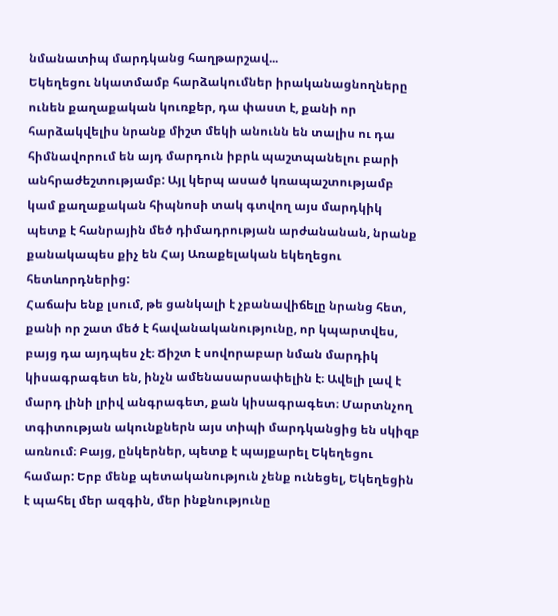նմանատիպ մարդկանց հաղթարշավ...
Եկեղեցու նկատմամբ հարձակումներ իրականացնողները ունեն քաղաքական կուռքեր, դա փաստ է, քանի որ հարձակվելիս նրանք միշտ մեկի անունն են տալիս ու դա հիմնավորում են այդ մարդուն իբրև պաշտպանելու բարի անհրաժեշտությամբ: Այլ կերպ ասած կռապաշտությամբ կամ քաղաքական հիպնոսի տակ գտվող այս մարդկիկ պետք է հանրային մեծ դիմադրության արժանանան, նրանք քանակապես քիչ են Հայ Առաքելական եկեղեցու հետևորդներից:
Հաճախ ենք լսում, թե ցանկալի է չբանավիճելը նրանց հետ, քանի որ շատ մեծ է հավանականությունը, որ կպարտվես, բայց դա այդպես չէ։ Ճիշտ է սովորաբար նման մարդիկ կիսագրագետ են, ինչն ամենասարսափելին է։ Ավելի լավ է մարդ լինի լրիվ անգրագետ, քան կիսագրագետ։ Մարտնչող տգիտության ակունքներն այս տիպի մարդկանցից են սկիզբ առնում։ Բայց, ընկերներ, պետք է պայքարել Եկեղեցու համար: Երբ մենք պետականություն չենք ունեցել, Եկեղեցին է պահել մեր ազգին, մեր ինքնությունը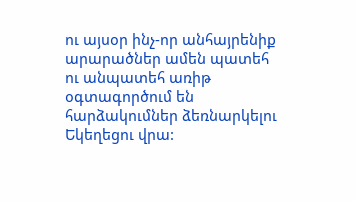ու այսօր ինչ-որ անհայրենիք արարածներ ամեն պատեհ ու անպատեհ առիթ օգտագործում են հարձակումներ ձեռնարկելու Եկեղեցու վրա: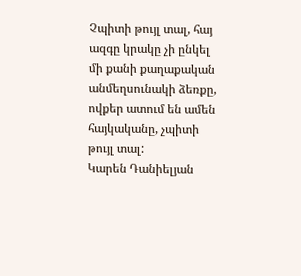Չպիտի թույլ տալ, հայ ազգը կրակը չի ընկել մի քանի քաղաքական անմեղսունակի ձեռքը, ովքեր ատում են ամեն հայկականը, չպիտի թույլ տալ:
Կարեն Դանիելյան